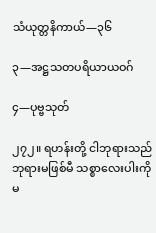သံယုတ္တနိကာယ်—၃၆

၃—အဋ္ဌသတပရိယာယဝဂ်

၄—ပုဗ္ဗသုတ်

၂၇၂။ ရဟန်းတို့ ငါဘုရားသည် ဘုရားမဖြစ်မီ သစ္စာလေးပါးကို မ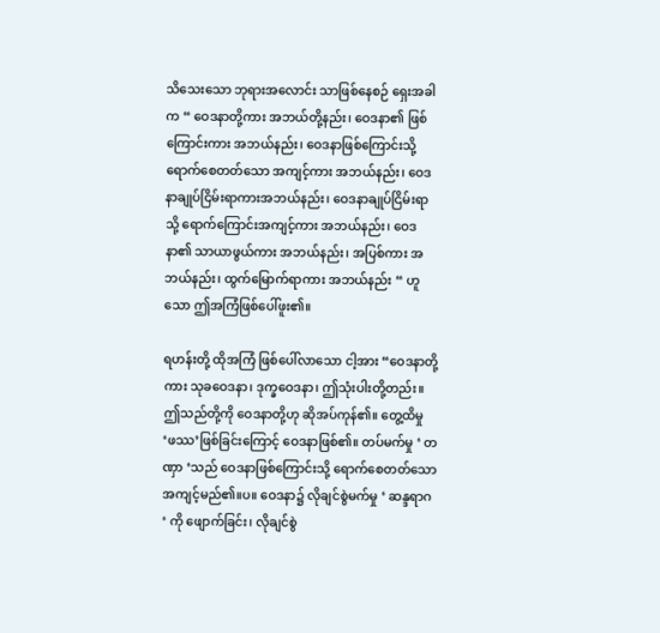သိသေးသော ဘုရားအလောင်း သာဖြစ်နေစဉ် ရှေးအခါက “ ဝေဒနာတို့ကား အဘယ်တို့နည်း၊ ဝေဒနာ၏ ဖြစ်ကြောင်းကား အဘယ်နည်း၊ ဝေဒနာဖြစ်ကြောင်းသို့ ရောက်စေတတ်သော အကျင့်ကား အဘယ်နည်း၊ ဝေဒနာချုပ်ငြိမ်းရာကားအဘယ်နည်း၊ ဝေဒနာချုပ်ငြိမ်းရာသို့ ရောက်ကြောင်းအကျင့်ကား အဘယ်နည်း၊ ဝေဒနာ၏ သာယာဖွယ်ကား အဘယ်နည်း၊ အပြစ်ကား အဘယ်နည်း၊ ထွက်မြောက်ရာကား အဘယ်နည်း “ ဟူသော ဤအကြံဖြစ်ပေါ်ဖူး၏။

ရဟန်းတို့ ထိုအကြံ ဖြစ်ပေါ်လာသော ငါ့အား “ဝေဒနာတို့ကား သုခဝေဒနာ၊ ဒုက္ခဝေဒနာ၊ ဤသုံးပါးတို့တည်း။ ဤသည်တို့ကို ဝေဒနာတို့ဟု ဆိုအပ်ကုန်၏။ တွေ့ထိမှု ‘ဖဿ’ဖြစ်ခြင်းကြောင့် ဝေဒနာဖြစ်၏။ တပ်မက်မှု ‘ တဏှာ ‘သည် ဝေဒနာဖြစ်ကြောင်းသို့ ရောက်စေတတ်သောအကျင့်မည်၏။ပ။ ဝေဒနာ၌ လိုချင်စွဲမက်မှု ‘ ဆန္ဒရာဂ ‘ ကို ဖျောက်ခြင်း၊ လိုချင်စွဲ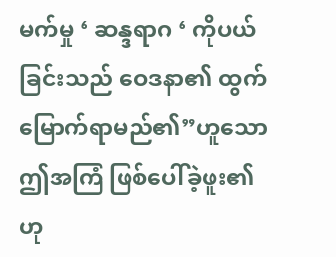မက်မှု ‘ ဆန္ဒရာဂ ‘ ကိုပယ်ခြင်းသည် ဝေဒနာ၏ ထွက်မြောက်ရာမည်၏”ဟူသော ဤအကြံ ဖြစ်ပေါ်ခဲ့ဖူး၏ဟု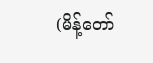(မိန့်တော်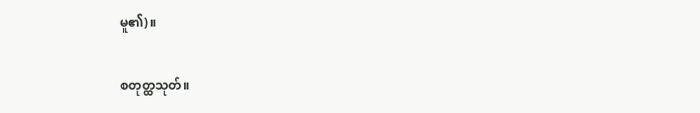မူ၏)။

စတုတ္ထသုတ်။